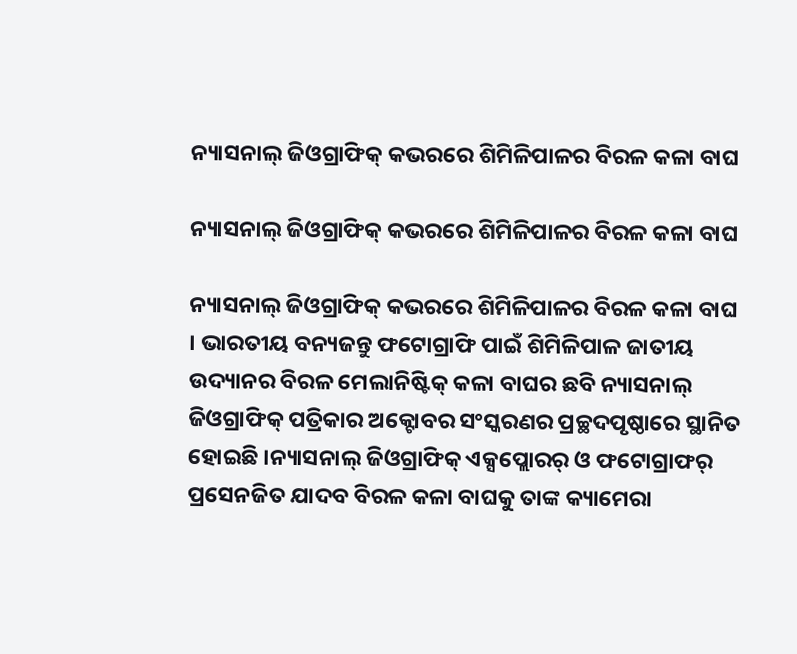ନ୍ୟାସନାଲ୍ ଜିଓଗ୍ରାଫିକ୍ କଭରରେ ଶିମିଳିପାଳର ବିରଳ କଳା ବାଘ

ନ୍ୟାସନାଲ୍ ଜିଓଗ୍ରାଫିକ୍ କଭରରେ ଶିମିଳିପାଳର ବିରଳ କଳା ବାଘ

ନ୍ୟାସନାଲ୍ ଜିଓଗ୍ରାଫିକ୍ କଭରରେ ଶିମିଳିପାଳର ବିରଳ କଳା ବାଘ । ଭାରତୀୟ ବନ୍ୟଜନ୍ତୁ ଫଟୋଗ୍ରାଫି ପାଇଁ ଶିମିଳିପାଳ ଜାତୀୟ ଉଦ୍ୟାନର ବିରଳ ମେଲାନିଷ୍ଟିକ୍ କଳା ବାଘର ଛବି ନ୍ୟାସନାଲ୍ ଜିଓଗ୍ରାଫିକ୍ ପତ୍ରିକାର ଅକ୍ଟୋବର ସଂସ୍କରଣର ପ୍ରଚ୍ଛଦପୃଷ୍ଠାରେ ସ୍ଥାନିତ ହୋଇଛି ।ନ୍ୟାସନାଲ୍ ଜିଓଗ୍ରାଫିକ୍ ଏକ୍ସପ୍ଲୋରର୍ ଓ ଫଟୋଗ୍ରାଫର୍ ପ୍ରସେନଜିତ ଯାଦବ ବିରଳ କଳା ବାଘକୁ ତାଙ୍କ କ୍ୟାମେରା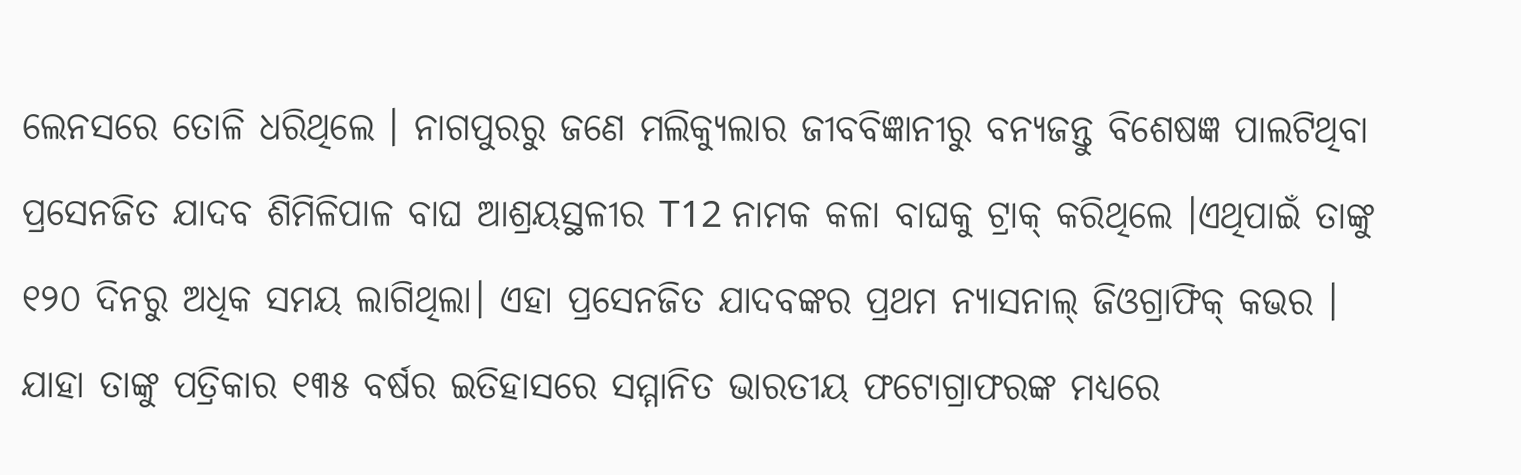ଲେନସରେ ତୋଳି ଧରିଥିଲେ । ନାଗପୁରରୁ ଜଣେ ମଲିକ୍ୟୁଲାର ଜୀବବିଜ୍ଞାନୀରୁ ବନ୍ୟଜନ୍ତୁ ବିଶେଷଜ୍ଞ ପାଲଟିଥିବା ପ୍ରସେନଜିତ ଯାଦବ ଶିମିଳିପାଳ ବାଘ ଆଶ୍ରୟସ୍ଥଳୀର T12 ନାମକ କଳା ବାଘକୁ ଟ୍ରାକ୍ କରିଥିଲେ ।ଏଥିପାଇଁ ତାଙ୍କୁ ୧୨୦ ଦିନରୁ ଅଧିକ ସମୟ ଲାଗିଥିଲା। ଏହା ପ୍ରସେନଜିତ ଯାଦବଙ୍କର ପ୍ରଥମ ନ୍ୟାସନାଲ୍ ଜିଓଗ୍ରାଫିକ୍ କଭର । ଯାହା ତାଙ୍କୁ ପତ୍ରିକାର ୧୩୫ ବର୍ଷର ଇତିହାସରେ ସମ୍ମାନିତ ଭାରତୀୟ ଫଟୋଗ୍ରାଫରଙ୍କ ମଧ୍ୟରେ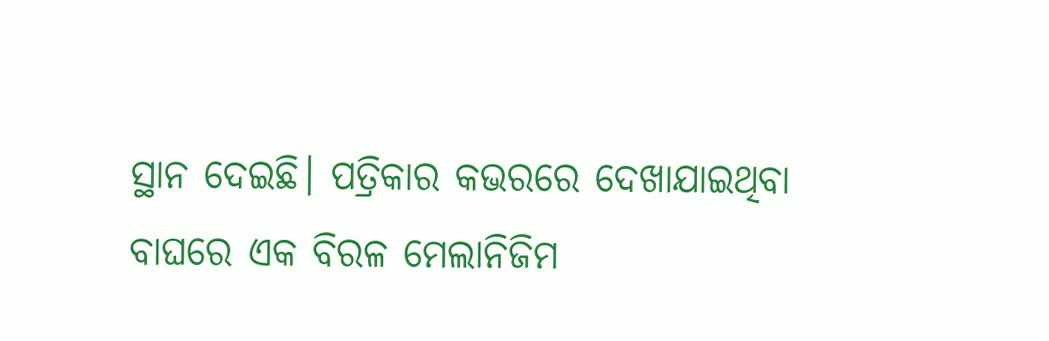ସ୍ଥାନ ଦେଇଛି। ପତ୍ରିକାର କଭରରେ ଦେଖାଯାଇଥିବା ବାଘରେ ଏକ ବିରଳ ମେଲାନିଜିମ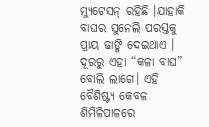ମ୍ୟୁଟେସନ୍ ରହିଛି ।ଯାହାକି ବାଘର ସୁନେଲି ପରସ୍ତକୁ ପ୍ରାୟ ଢାଙ୍କି ଦେଇଥାଏ । ଦୂରରୁ ଏହା “କଳା ବାଘ” ବୋଲି ଲାଗେ। ଏହି ବୈଶିଷ୍ଟ୍ୟ କେବଳ ଶିମିଳିପାଳରେ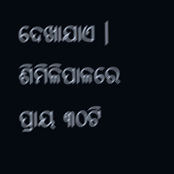ଦେଖାଯାଏ । ଶିମିଳିପାଳରେ ପ୍ରାୟ ୩୦ଟି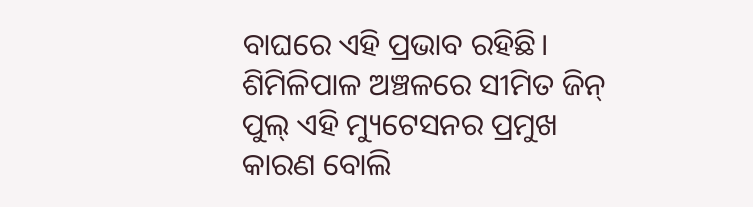ବାଘରେ ଏହି ପ୍ରଭାବ ରହିଛି। ଶିମିଳିପାଳ ଅଞ୍ଚଳରେ ସୀମିତ ଜିନ୍ ପୁଲ୍ ଏହି ମ୍ୟୁଟେସନର ପ୍ରମୁଖ କାରଣ ବୋଲି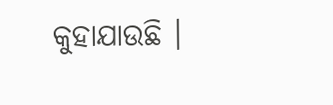କୁହାଯାଉଛି ।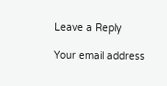Leave a Reply

Your email address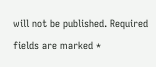will not be published. Required fields are marked *